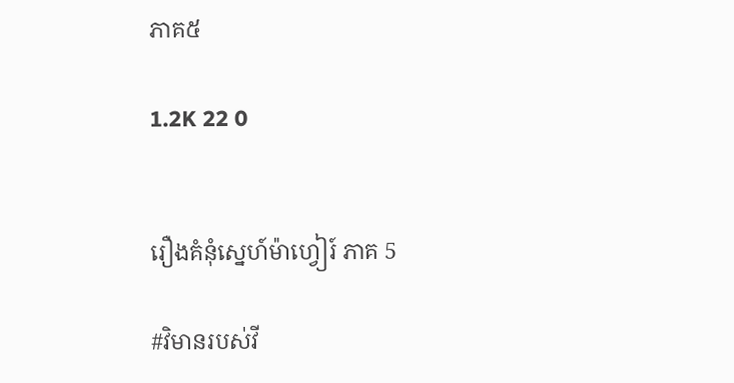ភាគ៥

1.2K 22 0


រឿងគំនុំស្នេហ៍ម៉ាហ្វៀរ៍ ភាគ 5

#វិមានរបស់វី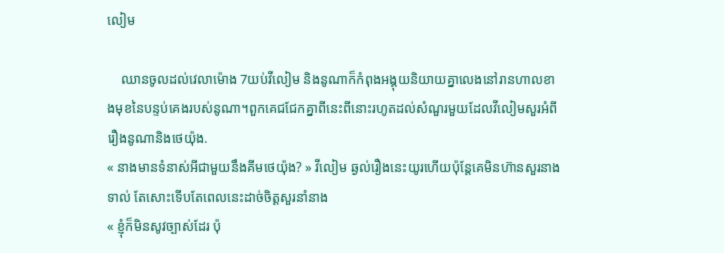លៀម

    ឈានចូលដល់វេលាម៉ោង 7យប់វីលៀម និងនូណាក៏កំពុងអង្គុយនិយាយគ្នាលេងនៅរានហាលខាងមុខនៃបន្ទប់គេងរបស់នូណា។ពួកគេជជែកគ្នាពីនេះពីនោះរហូតដល់សំណួរមួយដែលវីលៀមសួរអំពីរឿងនូណានិងថេយ៉ុង.
« នាងមានទំនាស់អីជាមួយនឹងគីមថេយ៉ុង? » វីលៀម ឆ្ងល់រឿងនេះយូរហើយប៉ុន្តែគេមិនហ៊ានសួរនាងទាល់ តែសោះទើបតែពេលនេះដាច់ចិត្តសួរនាំនាង
« ខ្ញុំក៏មិនសូវច្បាស់ដែរ ប៉ុ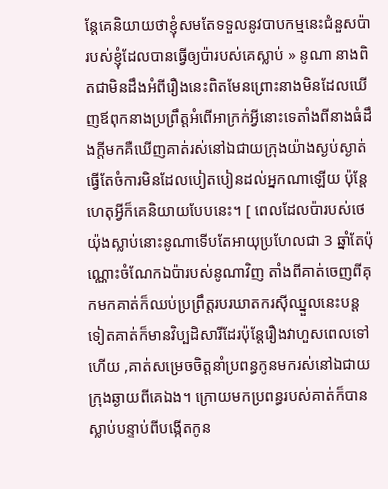ន្តែគេនិយាយថាខ្ញុំសមតែទទួលនូវបាបកម្មនេះជំនួសប៉ារបស់ខ្ញុំដែលបានធ្វើឲ្យប៉ារបស់គេស្លាប់ » នូណា នាងពិតជាមិនដឹងអំពីរឿងនេះពិតមែនព្រោះនាងមិនដែលឃើញឪពុកនាងប្រព្រឹត្តអំពើអាក្រក់អ្វីនោះទេតាំងពីនាងធំដឹងក្ដីមកគឺឃើញគាត់រស់នៅឯជាយក្រុងយ៉ាងស្ងប់ស្ងាត់ធ្វើតែចំការមិនដែលបៀតបៀនដល់អ្នកណាឡើយ ប៉ុន្តែហេតុអ្វីក៏គេនិយាយបែបនេះ។ [ ពេលដែលប៉ារបស់ថេយ៉ុងស្លាប់នោះនូណាទើបតែអាយុប្រហែលជា 3 ឆ្នាំតែប៉ុណ្ណោះចំណែកឯប៉ារបស់នូណាវិញ តាំងពីគាត់ចេញពីគុកមកគាត់ក៏ឈប់ប្រព្រឹត្តរបរឃាតករស៊ីឈ្នួលនេះបន្តទៀតគាត់ក៏មានវិប្បដិសារីដែរប៉ុន្តែរឿងវាហួសពេលទៅហើយ ,គាត់សម្រេចចិត្តនាំប្រពន្ធកូនមករស់នៅឯជាយក្រុងឆ្ងាយពីគេឯង។ ក្រោយមកប្រពន្ធរបស់គាត់ក៏បានស្លាប់បន្ទាប់ពីបង្កើតកូន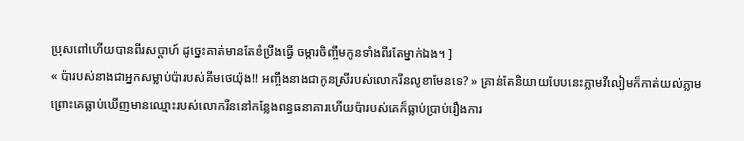ប្រុសពៅហើយបានពីរសប្តាហ៍ ដូច្នេះគាត់មានតែខំប្រឹងធ្វើ ចម្ការចិញ្ចឹមកូនទាំងពីរតែម្នាក់ឯង។ ]
« ប៉ារបស់នាងជាអ្នកសម្លាប់ប៉ារបស់គីមថេយ៉ុង!! អញ្ចឹងនាងជាកូនស្រីរបស់លោករីនលូខាមែនទេ? » គ្រាន់តែនិយាយបែបនេះភ្លាមវីលៀមក៏កាត់យល់ភ្លាមព្រោះគេធ្លាប់ឃើញមានឈ្មោះរបស់លោករីននៅកន្លែងពន្ធធនាគារហើយប៉ារបស់គេក៏ធ្លាប់ប្រាប់រឿងការ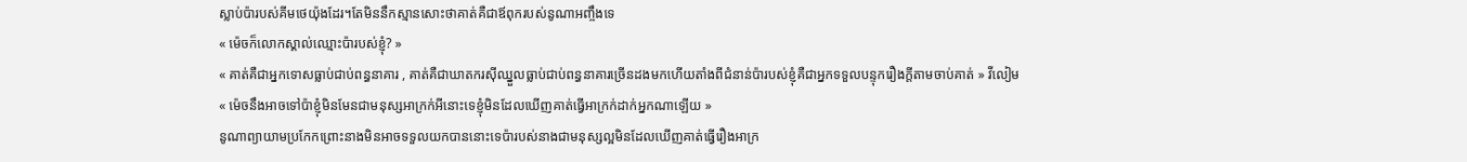ស្លាប់ប៉ារបស់គីមថេយ៉ុងដែរ។តែមិននឹកស្មានសោះថាគាត់គឺជាឪពុករបស់នូណាអញ្ចឹងទេ
« ម៉េចក៏លោកស្គាល់ឈ្មោះប៉ារបស់ខ្ញុំ? »
« គាត់គឺជាអ្នកទោសធ្លាប់ជាប់ពន្ធនាគារ , គាត់គឺជាឃាតករស៊ីឈ្នួលធ្លាប់ជាប់ពន្ធនាគារច្រើនដងមកហើយតាំងពីជំនាន់ប៉ារបស់ខ្ញុំគឺជាអ្នកទទួលបន្ទុករឿងក្តីតាមចាប់គាត់ » វីលៀម
« ម៉េចនឹងអាចទៅប៉ាខ្ញុំមិនមែនជាមនុស្សអាក្រក់អីនោះទេខ្ញុំមិនដែលឃើញគាត់ធ្វើអាក្រក់ដាក់អ្នកណាឡើយ »
នូណាព្យាយាមប្រកែកព្រោះនាងមិនអាចទទួលយកបាននោះទេប៉ារបស់នាងជាមនុស្សល្អមិនដែលឃើញគាត់ធ្វើរឿងអាក្រ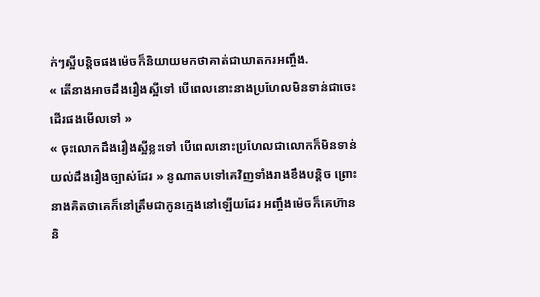ក់ៗស្អីបន្តិចផងម៉េចក៏និយាយមកថាគាត់ជាឃាតករអញ្ចឹង.
« តើនាងអាចដឹងរឿងស្អីទៅ បើពេលនោះនាងប្រហែលមិនទាន់ជាចេះដើរផងមើលទៅ »
« ចុះលោកដឹងរឿងស្អីខ្លះទៅ បើពេលនោះប្រហែលជាលោកក៏មិនទាន់យល់ដឹងរឿងច្បាស់ដែរ » នូណាតបទៅគេវិញទាំងរាងខឹងបន្តិច ព្រោះនាងគិតថាគេក៏នៅត្រឹមជាកូនក្មេងនៅឡើយដែរ អញ្ចឹងម៉េចក៏គេហ៊ាននិ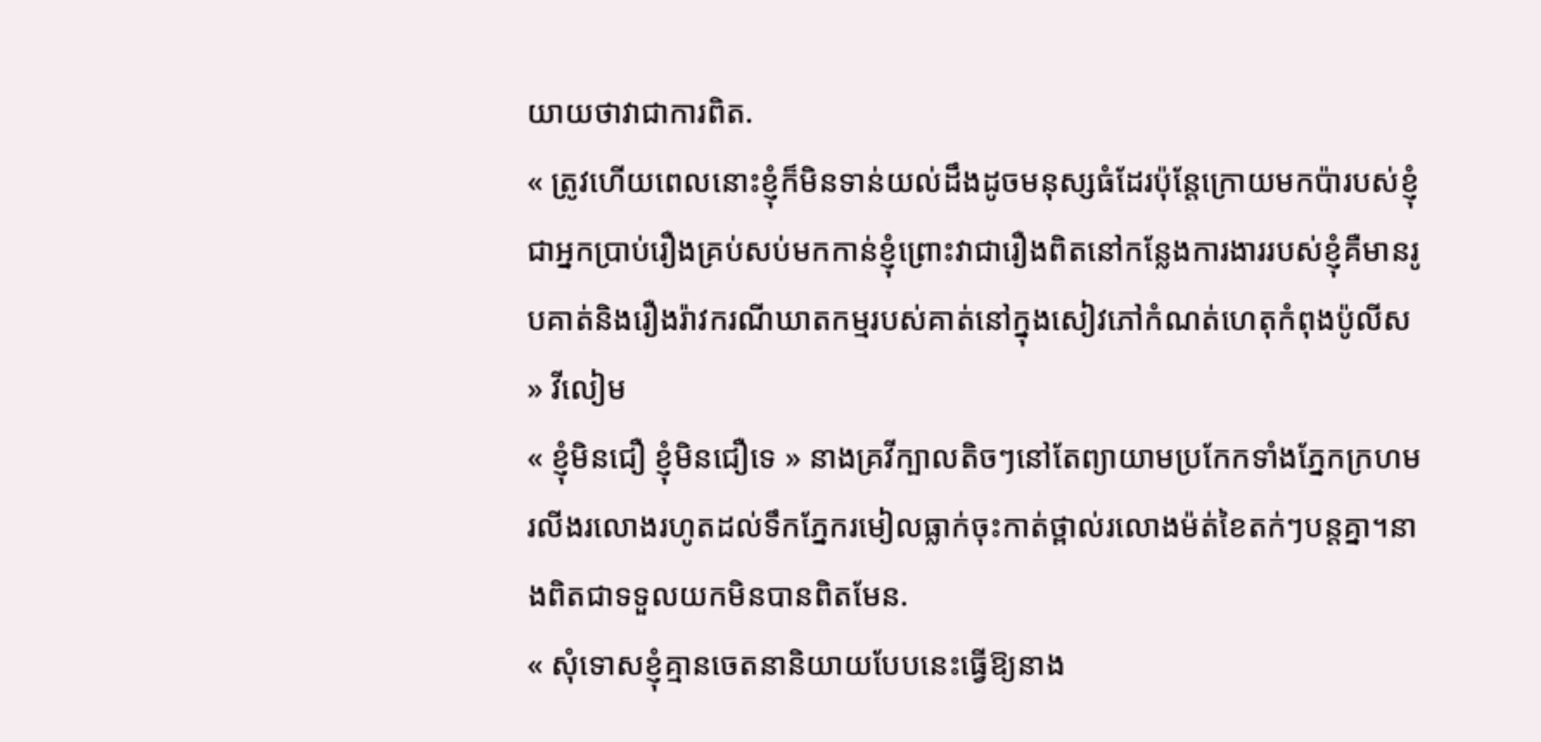យាយថាវាជាការពិត.
« ត្រូវហើយពេលនោះខ្ញុំក៏មិនទាន់យល់ដឹងដូចមនុស្សធំដែរប៉ុន្តែក្រោយមកប៉ារបស់ខ្ញុំជាអ្នកប្រាប់រឿងគ្រប់សប់មកកាន់ខ្ញុំព្រោះវាជារឿងពិតនៅកន្លែងការងាររបស់ខ្ញុំគឺមានរូបគាត់និងរឿងរ៉ាវករណីឃាតកម្មរបស់គាត់នៅក្នុងសៀវភៅកំណត់ហេតុកំពុងប៉ូលីស » វីលៀម
« ខ្ញុំមិនជឿ ខ្ញុំមិនជឿទេ » នាងគ្រវីក្បាលតិចៗនៅតែព្យាយាមប្រកែកទាំងភ្នែកក្រហមរលីងរលោងរហូតដល់ទឹកភ្នែករមៀលធ្លាក់ចុះកាត់ថ្ពាល់រលោងម៉ត់ខៃតក់ៗបន្តគ្នា។នាងពិតជាទទួលយកមិនបានពិតមែន.
« សុំទោសខ្ញុំគ្មានចេតនានិយាយបែបនេះធ្វើឱ្យនាង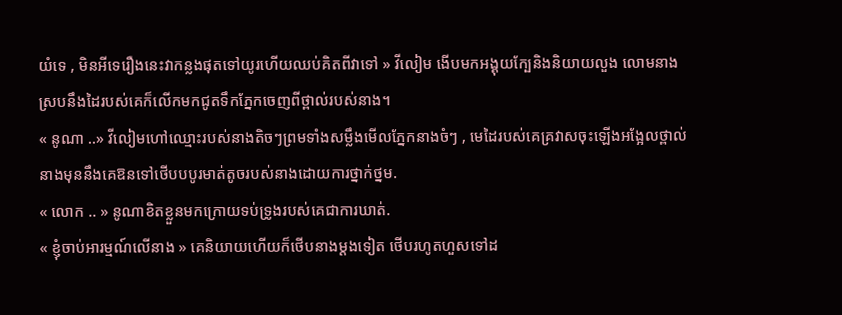យំទេ , មិនអីទេរឿងនេះវាកន្លងផុតទៅយូរហើយឈប់គិតពីវាទៅ » វីលៀម ងើបមកអង្គុយក្បែនិងនិយាយលួង លោមនាងស្របនឹងដៃរបស់គេក៏លើកមកជូតទឹកភ្នែកចេញពីថ្ពាល់របស់នាង។
« នូណា ..» វីលៀមហៅឈ្មោះរបស់នាងតិចៗព្រមទាំងសម្លឹងមើលភ្នែកនាងចំៗ , មេដៃរបស់គេគ្រវាសចុះឡើងអង្អែលថ្ពាល់នាងមុននឹងគេឱនទៅថើបបបូរមាត់តូចរបស់នាងដោយការថ្នាក់ថ្នម.
« លោក .. » នូណាខិតខ្លួនមកក្រោយទប់ទ្រូងរបស់គេជាការឃាត់.
« ខ្ញុំចាប់អារម្មណ៍លើនាង » គេនិយាយហើយក៏ថើបនាងម្ដងទៀត ថើបរហូតហួសទៅដ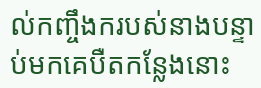ល់កញ្ចឹងករបស់នាងបន្ទាប់មកគេបឺតកន្លែងនោះ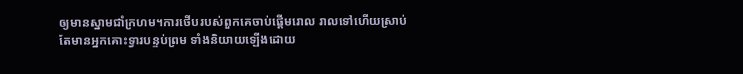ឲ្យមានស្នាមជាំក្រហម។ការថើបរបស់ពួកគេចាប់ផ្ដើមរោល រាលទៅហើយស្រាប់ តែមានអ្នកគោះទ្វារបន្ទប់ព្រម ទាំងនិយាយឡើងដោយ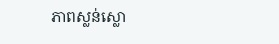ភាពស្លន់ស្លោ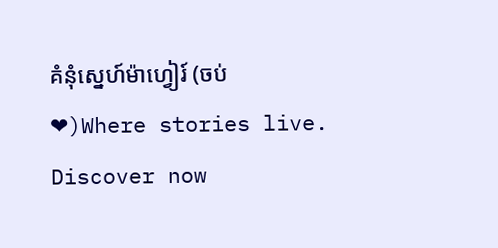គំនុំស្នេហ៍ម៉ាហ្វៀរ៍ (ចប់❤)Where stories live. Discover now